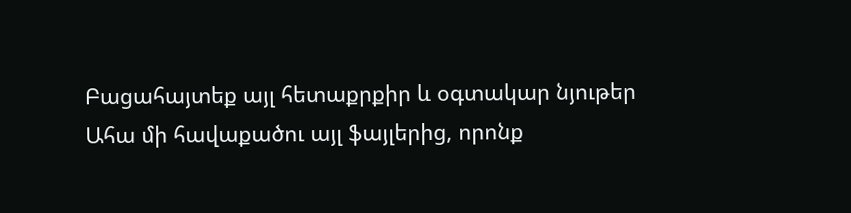Բացահայտեք այլ հետաքրքիր և օգտակար նյութեր
Ահա մի հավաքածու այլ ֆայլերից, որոնք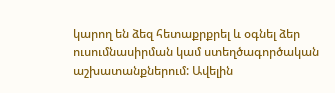կարող են ձեզ հետաքրքրել և օգնել ձեր ուսումնասիրման կամ ստեղծագործական աշխատանքներում: Ավելին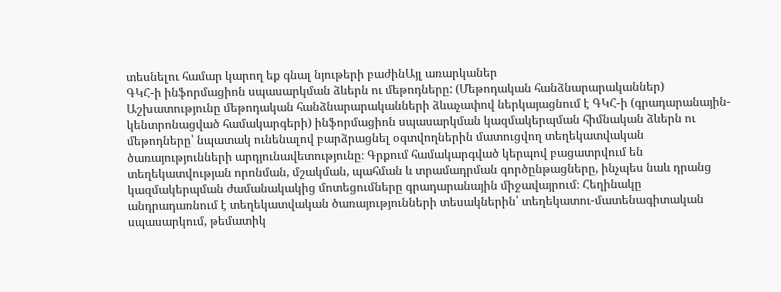տեսնելու համար կարող եք գնալ նյութերի բաժինԱյլ առարկաներ
ԳԿՀ-ի ինֆորմացիոն սպասարկման ձևերն ու մեթոդները: (Մեթոդական հանձնարարականներ)
Աշխատությունը մեթոդական հանձնարարականների ձևաչափով ներկայացնում է ԳԿՀ-ի (գրադարանային-կենտրոնացված համակարգերի) ինֆորմացիոն սպասարկման կազմակերպման հիմնական ձևերն ու մեթոդները՝ նպատակ ունենալով բարձրացնել օգտվողներին մատուցվող տեղեկատվական ծառայությունների արդյունավետությունը։ Գրքում համակարգված կերպով բացատրվում են տեղեկատվության որոնման, մշակման, պահման և տրամադրման գործընթացները, ինչպես նաև դրանց կազմակերպման ժամանակակից մոտեցումները գրադարանային միջավայրում։ Հեղինակը անդրադառնում է տեղեկատվական ծառայությունների տեսակներին՝ տեղեկատու-մատենագիտական սպասարկում, թեմատիկ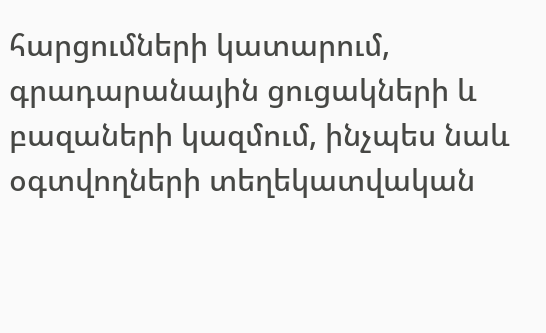հարցումների կատարում, գրադարանային ցուցակների և բազաների կազմում, ինչպես նաև օգտվողների տեղեկատվական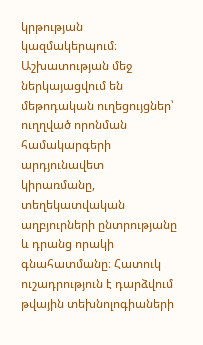կրթության կազմակերպում։ Աշխատության մեջ ներկայացվում են մեթոդական ուղեցույցներ՝ ուղղված որոնման համակարգերի արդյունավետ կիրառմանը, տեղեկատվական աղբյուրների ընտրությանը և դրանց որակի գնահատմանը։ Հատուկ ուշադրություն է դարձվում թվային տեխնոլոգիաների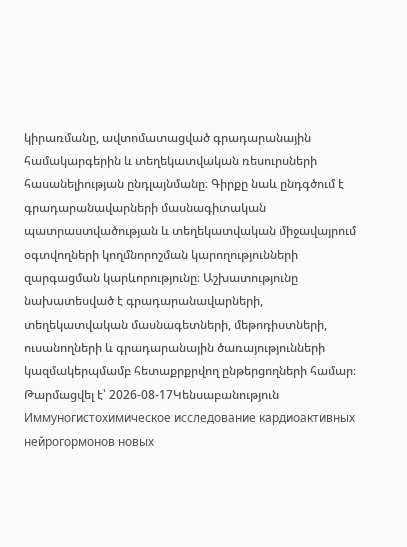կիրառմանը, ավտոմատացված գրադարանային համակարգերին և տեղեկատվական ռեսուրսների հասանելիության ընդլայնմանը։ Գիրքը նաև ընդգծում է գրադարանավարների մասնագիտական պատրաստվածության և տեղեկատվական միջավայրում օգտվողների կողմնորոշման կարողությունների զարգացման կարևորությունը։ Աշխատությունը նախատեսված է գրադարանավարների, տեղեկատվական մասնագետների, մեթոդիստների, ուսանողների և գրադարանային ծառայությունների կազմակերպմամբ հետաքրքրվող ընթերցողների համար։
Թարմացվել է՝ 2026-08-17Կենսաբանություն
Иммуногистохимическое исследование кардиоактивных нейрогормонов новых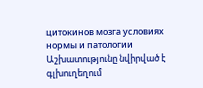цитокинов мозга условиях нормы и патологии
Աշխատությունը նվիրված է գլխուղեղում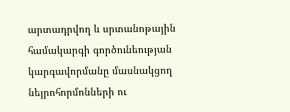արտադրվող և սրտանոթային համակարգի գործունեության կարգավորմանը մասնակցող նեյրոհորմոնների ու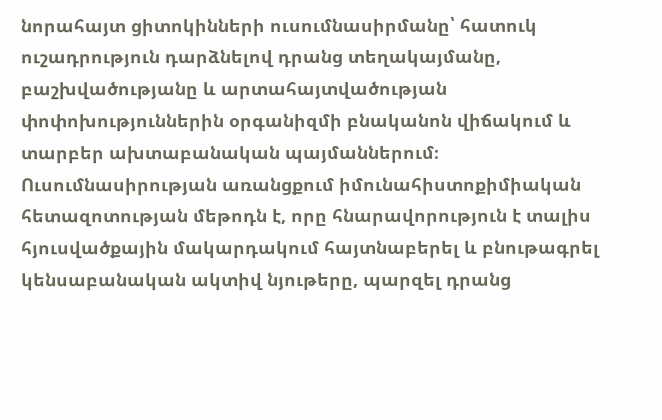նորահայտ ցիտոկինների ուսումնասիրմանը՝ հատուկ ուշադրություն դարձնելով դրանց տեղակայմանը, բաշխվածությանը և արտահայտվածության փոփոխություններին օրգանիզմի բնականոն վիճակում և տարբեր ախտաբանական պայմաններում։ Ուսումնասիրության առանցքում իմունահիստոքիմիական հետազոտության մեթոդն է, որը հնարավորություն է տալիս հյուսվածքային մակարդակում հայտնաբերել և բնութագրել կենսաբանական ակտիվ նյութերը, պարզել դրանց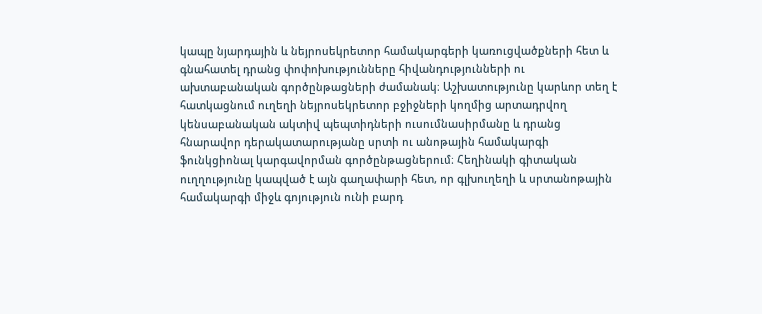կապը նյարդային և նեյրոսեկրետոր համակարգերի կառուցվածքների հետ և գնահատել դրանց փոփոխությունները հիվանդությունների ու ախտաբանական գործընթացների ժամանակ։ Աշխատությունը կարևոր տեղ է հատկացնում ուղեղի նեյրոսեկրետոր բջիջների կողմից արտադրվող կենսաբանական ակտիվ պեպտիդների ուսումնասիրմանը և դրանց հնարավոր դերակատարությանը սրտի ու անոթային համակարգի ֆունկցիոնալ կարգավորման գործընթացներում։ Հեղինակի գիտական ուղղությունը կապված է այն գաղափարի հետ, որ գլխուղեղի և սրտանոթային համակարգի միջև գոյություն ունի բարդ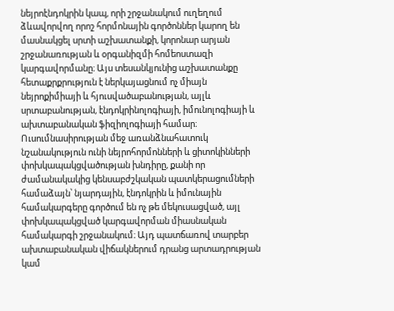նեյրոէնդոկրին կապ, որի շրջանակում ուղեղում ձևավորվող որոշ հորմոնային գործոններ կարող են մասնակցել սրտի աշխատանքի, կորոնար արյան շրջանառության և օրգանիզմի հոմեոստազի կարգավորմանը։ Այս տեսանկյունից աշխատանքը հետաքրքրություն է ներկայացնում ոչ միայն նեյրոքիմիայի և հյուսվածաբանության, այլև սրտաբանության, էնդոկրինոլոգիայի, իմունոլոգիայի և ախտաբանական ֆիզիոլոգիայի համար։ Ուսումնասիրության մեջ առանձնահատուկ նշանակություն ունի նեյրոհորմոնների և ցիտոկինների փոխկապակցվածության խնդիրը, քանի որ ժամանակակից կենսաբժշկական պատկերացումների համաձայն՝ նյարդային, էնդոկրին և իմունային համակարգերը գործում են ոչ թե մեկուսացված, այլ փոխկապակցված կարգավորման միասնական համակարգի շրջանակում։ Այդ պատճառով տարբեր ախտաբանական վիճակներում դրանց արտադրության կամ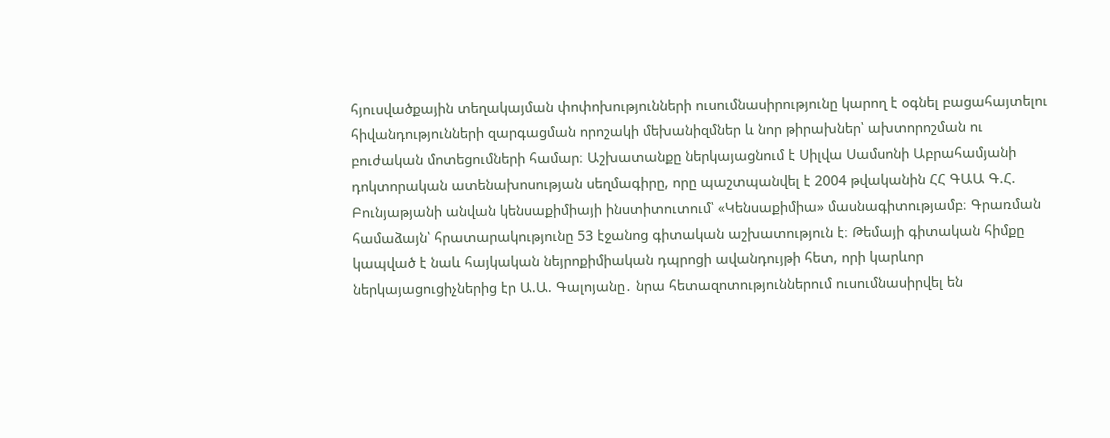հյուսվածքային տեղակայման փոփոխությունների ուսումնասիրությունը կարող է օգնել բացահայտելու հիվանդությունների զարգացման որոշակի մեխանիզմներ և նոր թիրախներ՝ ախտորոշման ու բուժական մոտեցումների համար։ Աշխատանքը ներկայացնում է Սիլվա Սամսոնի Աբրահամյանի դոկտորական ատենախոսության սեղմագիրը, որը պաշտպանվել է 2004 թվականին ՀՀ ԳԱԱ Գ.Հ. Բունյաթյանի անվան կենսաքիմիայի ինստիտուտում՝ «Կենսաքիմիա» մասնագիտությամբ։ Գրառման համաձայն՝ հրատարակությունը 53 էջանոց գիտական աշխատություն է։ Թեմայի գիտական հիմքը կապված է նաև հայկական նեյրոքիմիական դպրոցի ավանդույթի հետ, որի կարևոր ներկայացուցիչներից էր Ա.Ա. Գալոյանը․ նրա հետազոտություններում ուսումնասիրվել են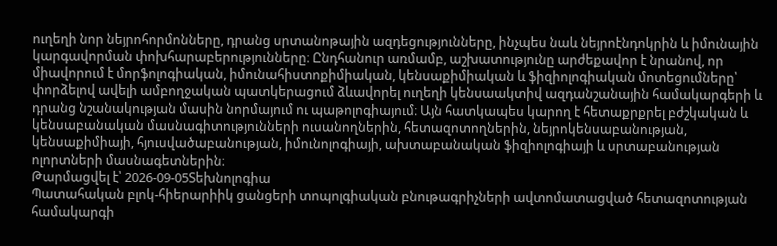ուղեղի նոր նեյրոհորմոնները, դրանց սրտանոթային ազդեցությունները, ինչպես նաև նեյրոէնդոկրին և իմունային կարգավորման փոխհարաբերությունները։ Ընդհանուր առմամբ, աշխատությունը արժեքավոր է նրանով, որ միավորում է մորֆոլոգիական, իմունահիստոքիմիական, կենսաքիմիական և ֆիզիոլոգիական մոտեցումները՝ փորձելով ավելի ամբողջական պատկերացում ձևավորել ուղեղի կենսաակտիվ ազդանշանային համակարգերի և դրանց նշանակության մասին նորմայում ու պաթոլոգիայում։ Այն հատկապես կարող է հետաքրքրել բժշկական և կենսաբանական մասնագիտությունների ուսանողներին, հետազոտողներին, նեյրոկենսաբանության, կենսաքիմիայի, հյուսվածաբանության, իմունոլոգիայի, ախտաբանական ֆիզիոլոգիայի և սրտաբանության ոլորտների մասնագետներին։
Թարմացվել է՝ 2026-09-05Տեխնոլոգիա
Պատահական բլոկ-հիերարիիկ ցանցերի տոպոլգիական բնութագրիչների ավտոմատացված հետազոտության համակարգի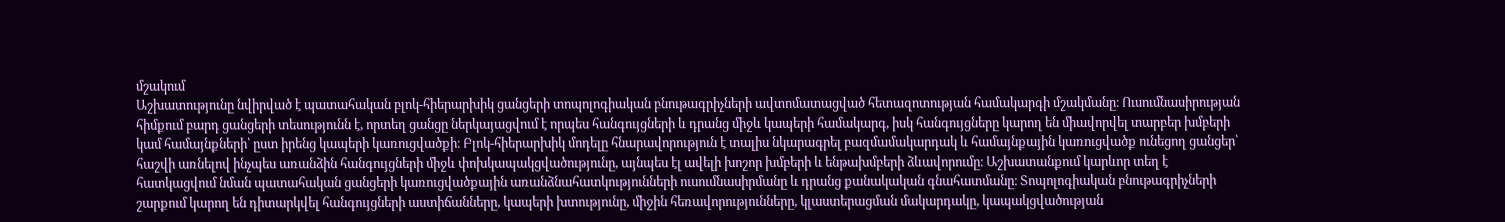մշակում
Աշխատությունը նվիրված է պատահական բլոկ-հիերարխիկ ցանցերի տոպոլոգիական բնութագրիչների ավտոմատացված հետազոտության համակարգի մշակմանը։ Ուսումնասիրության հիմքում բարդ ցանցերի տեսությունն է, որտեղ ցանցը ներկայացվում է որպես հանգույցների և դրանց միջև կապերի համակարգ, իսկ հանգույցները կարող են միավորվել տարբեր խմբերի կամ համայնքների՝ ըստ իրենց կապերի կառուցվածքի։ Բլոկ-հիերարխիկ մոդելը հնարավորություն է տալիս նկարագրել բազմամակարդակ և համայնքային կառուցվածք ունեցող ցանցեր՝ հաշվի առնելով ինչպես առանձին հանգույցների միջև փոխկապակցվածությունը, այնպես էլ ավելի խոշոր խմբերի և ենթախմբերի ձևավորումը։ Աշխատանքում կարևոր տեղ է հատկացվում նման պատահական ցանցերի կառուցվածքային առանձնահատկությունների ուսումնասիրմանը և դրանց քանակական գնահատմանը։ Տոպոլոգիական բնութագրիչների շարքում կարող են դիտարկվել հանգույցների աստիճանները, կապերի խտությունը, միջին հեռավորությունները, կլաստերացման մակարդակը, կապակցվածության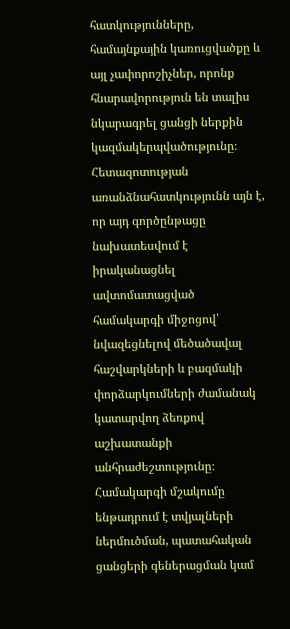հատկությունները, համայնքային կառուցվածքը և այլ չափորոշիչներ, որոնք հնարավորություն են տալիս նկարագրել ցանցի ներքին կազմակերպվածությունը։ Հետազոտության առանձնահատկությունն այն է, որ այդ գործընթացը նախատեսվում է իրականացնել ավտոմատացված համակարգի միջոցով՝ նվազեցնելով մեծածավալ հաշվարկների և բազմակի փորձարկումների ժամանակ կատարվող ձեռքով աշխատանքի անհրաժեշտությունը։ Համակարգի մշակումը ենթադրում է տվյալների ներմուծման, պատահական ցանցերի գեներացման կամ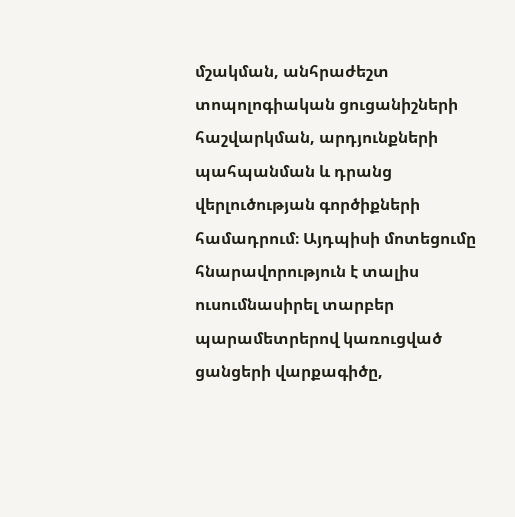մշակման, անհրաժեշտ տոպոլոգիական ցուցանիշների հաշվարկման, արդյունքների պահպանման և դրանց վերլուծության գործիքների համադրում։ Այդպիսի մոտեցումը հնարավորություն է տալիս ուսումնասիրել տարբեր պարամետրերով կառուցված ցանցերի վարքագիծը,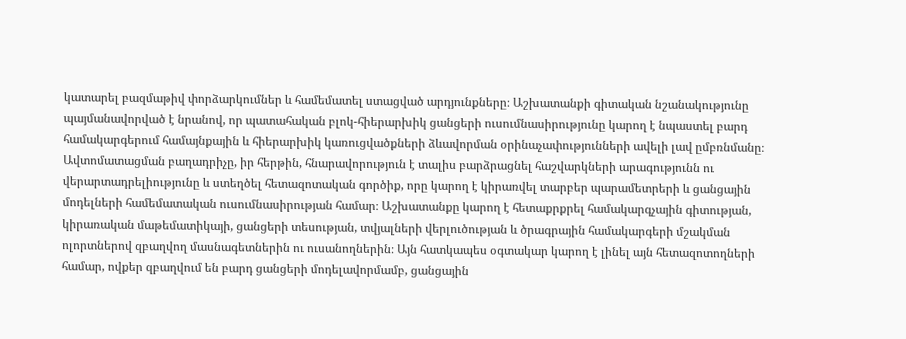կատարել բազմաթիվ փորձարկումներ և համեմատել ստացված արդյունքները։ Աշխատանքի գիտական նշանակությունը պայմանավորված է նրանով, որ պատահական բլոկ-հիերարխիկ ցանցերի ուսումնասիրությունը կարող է նպաստել բարդ համակարգերում համայնքային և հիերարխիկ կառուցվածքների ձևավորման օրինաչափությունների ավելի լավ ըմբռնմանը։ Ավտոմատացման բաղադրիչը, իր հերթին, հնարավորություն է տալիս բարձրացնել հաշվարկների արագությունն ու վերարտադրելիությունը և ստեղծել հետազոտական գործիք, որը կարող է կիրառվել տարբեր պարամետրերի և ցանցային մոդելների համեմատական ուսումնասիրության համար։ Աշխատանքը կարող է հետաքրքրել համակարգչային գիտության, կիրառական մաթեմատիկայի, ցանցերի տեսության, տվյալների վերլուծության և ծրագրային համակարգերի մշակման ոլորտներով զբաղվող մասնագետներին ու ուսանողներին։ Այն հատկապես օգտակար կարող է լինել այն հետազոտողների համար, ովքեր զբաղվում են բարդ ցանցերի մոդելավորմամբ, ցանցային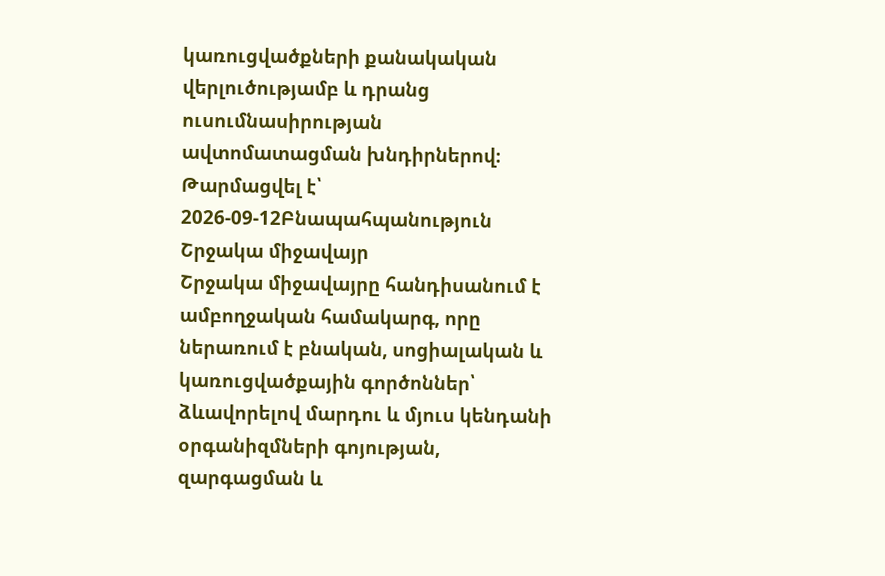կառուցվածքների քանակական վերլուծությամբ և դրանց ուսումնասիրության ավտոմատացման խնդիրներով։
Թարմացվել է՝ 2026-09-12Բնապահպանություն
Շրջակա միջավայր
Շրջակա միջավայրը հանդիսանում է ամբողջական համակարգ, որը ներառում է բնական, սոցիալական և կառուցվածքային գործոններ՝ ձևավորելով մարդու և մյուս կենդանի օրգանիզմների գոյության, զարգացման և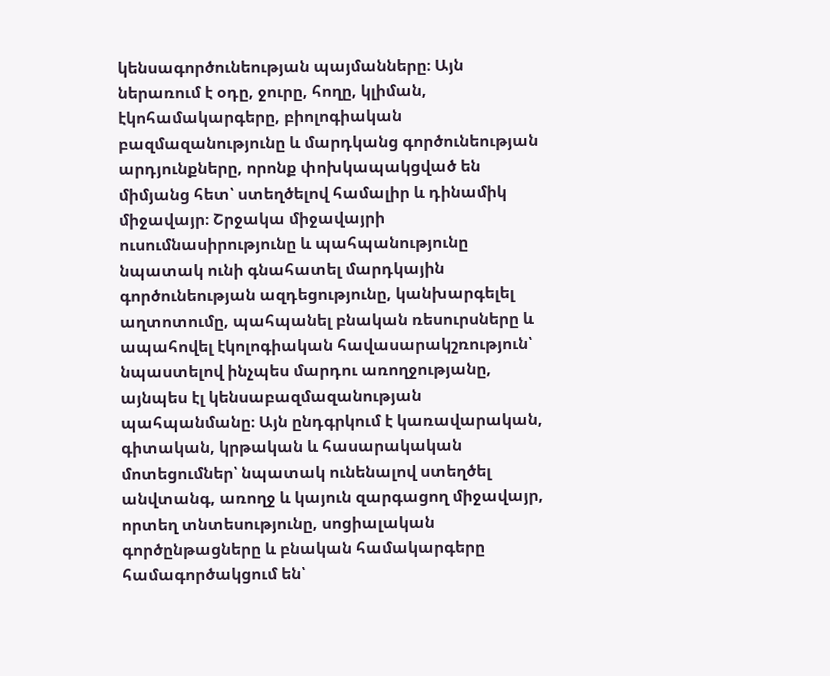կենսագործունեության պայմանները։ Այն ներառում է օդը, ջուրը, հողը, կլիման, էկոհամակարգերը, բիոլոգիական բազմազանությունը և մարդկանց գործունեության արդյունքները, որոնք փոխկապակցված են միմյանց հետ՝ ստեղծելով համալիր և դինամիկ միջավայր։ Շրջակա միջավայրի ուսումնասիրությունը և պահպանությունը նպատակ ունի գնահատել մարդկային գործունեության ազդեցությունը, կանխարգելել աղտոտումը, պահպանել բնական ռեսուրսները և ապահովել էկոլոգիական հավասարակշռություն՝ նպաստելով ինչպես մարդու առողջությանը, այնպես էլ կենսաբազմազանության պահպանմանը։ Այն ընդգրկում է կառավարական, գիտական, կրթական և հասարակական մոտեցումներ՝ նպատակ ունենալով ստեղծել անվտանգ, առողջ և կայուն զարգացող միջավայր, որտեղ տնտեսությունը, սոցիալական գործընթացները և բնական համակարգերը համագործակցում են՝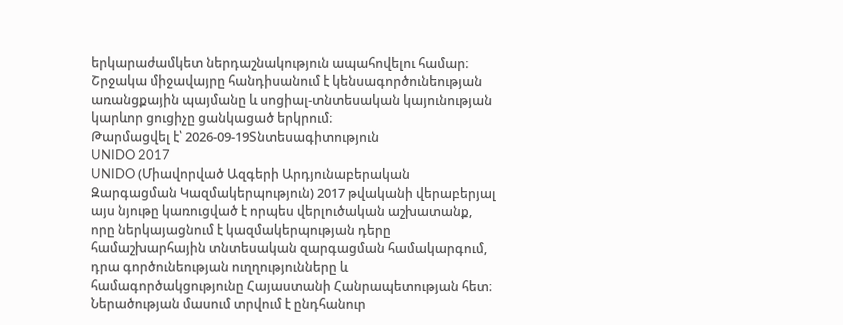երկարաժամկետ ներդաշնակություն ապահովելու համար։ Շրջակա միջավայրը հանդիսանում է կենսագործունեության առանցքային պայմանը և սոցիալ-տնտեսական կայունության կարևոր ցուցիչը ցանկացած երկրում։
Թարմացվել է՝ 2026-09-19Տնտեսագիտություն
UNIDO 2017
UNIDO (Միավորված Ազգերի Արդյունաբերական Զարգացման Կազմակերպություն) 2017 թվականի վերաբերյալ այս նյութը կառուցված է որպես վերլուծական աշխատանք, որը ներկայացնում է կազմակերպության դերը համաշխարհային տնտեսական զարգացման համակարգում, դրա գործունեության ուղղությունները և համագործակցությունը Հայաստանի Հանրապետության հետ։ Ներածության մասում տրվում է ընդհանուր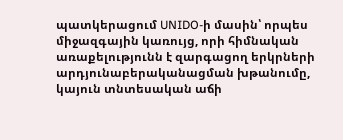պատկերացում UNIDO-ի մասին՝ որպես միջազգային կառույց, որի հիմնական առաքելությունն է զարգացող երկրների արդյունաբերականացման խթանումը, կայուն տնտեսական աճի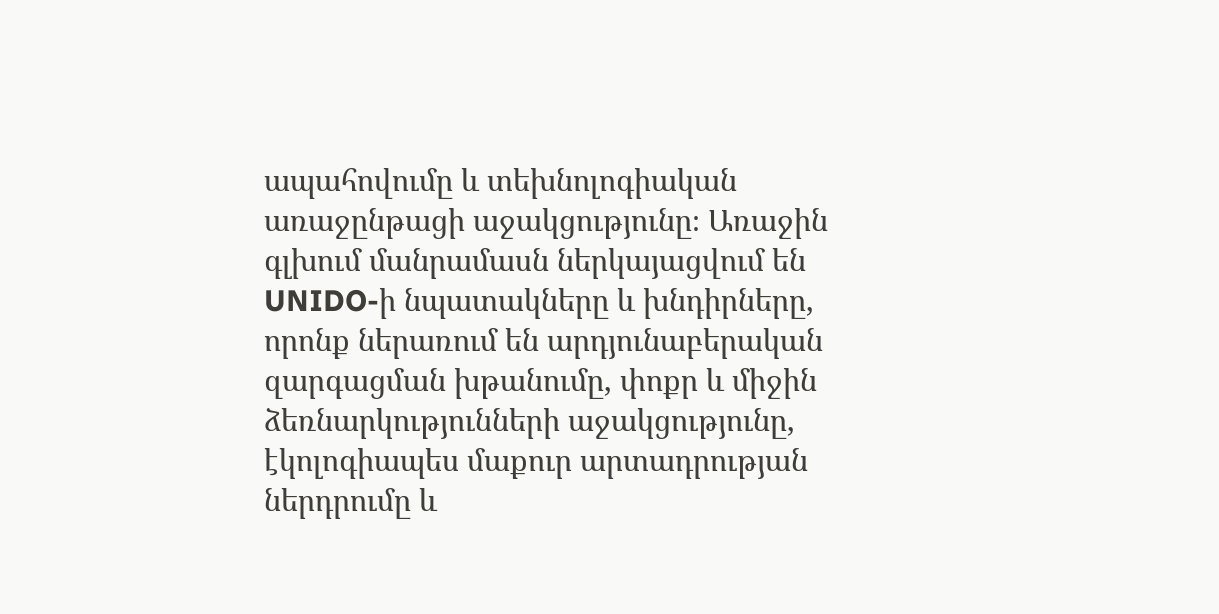ապահովումը և տեխնոլոգիական առաջընթացի աջակցությունը։ Առաջին գլխում մանրամասն ներկայացվում են UNIDO-ի նպատակները և խնդիրները, որոնք ներառում են արդյունաբերական զարգացման խթանումը, փոքր և միջին ձեռնարկությունների աջակցությունը, էկոլոգիապես մաքուր արտադրության ներդրումը և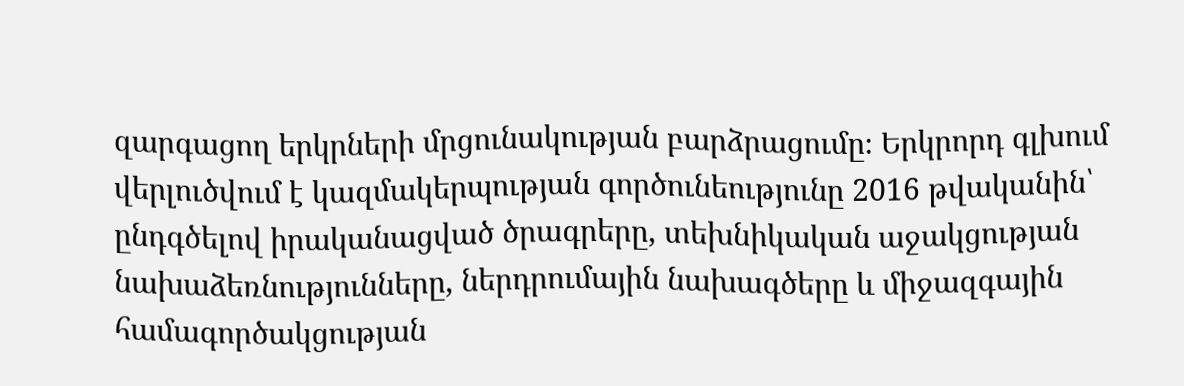զարգացող երկրների մրցունակության բարձրացումը։ Երկրորդ գլխում վերլուծվում է կազմակերպության գործունեությունը 2016 թվականին՝ ընդգծելով իրականացված ծրագրերը, տեխնիկական աջակցության նախաձեռնությունները, ներդրումային նախագծերը և միջազգային համագործակցության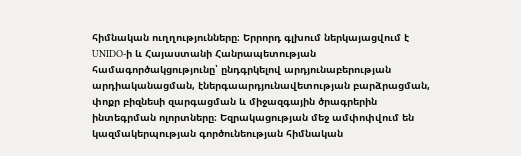հիմնական ուղղությունները։ Երրորդ գլխում ներկայացվում է UNIDO-ի և Հայաստանի Հանրապետության համագործակցությունը՝ ընդգրկելով արդյունաբերության արդիականացման, էներգաարդյունավետության բարձրացման, փոքր բիզնեսի զարգացման և միջազգային ծրագրերին ինտեգրման ոլորտները։ Եզրակացության մեջ ամփոփվում են կազմակերպության գործունեության հիմնական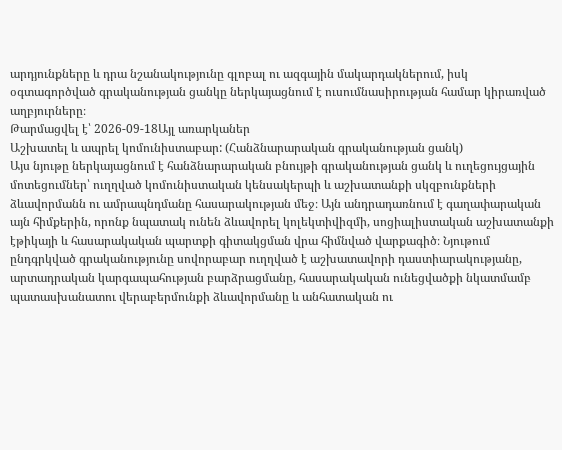արդյունքները և դրա նշանակությունը գլոբալ ու ազգային մակարդակներում, իսկ օգտագործված գրականության ցանկը ներկայացնում է ուսումնասիրության համար կիրառված աղբյուրները։
Թարմացվել է՝ 2026-09-18Այլ առարկաներ
Աշխատել և ապրել կոմունիստաբար: (Հանձնարարական գրականության ցանկ)
Այս նյութը ներկայացնում է հանձնարարական բնույթի գրականության ցանկ և ուղեցույցային մոտեցումներ՝ ուղղված կոմունիստական կենսակերպի և աշխատանքի սկզբունքների ձևավորմանն ու ամրապնդմանը հասարակության մեջ։ Այն անդրադառնում է գաղափարական այն հիմքերին, որոնք նպատակ ունեն ձևավորել կոլեկտիվիզմի, սոցիալիստական աշխատանքի էթիկայի և հասարակական պարտքի գիտակցման վրա հիմնված վարքագիծ։ Նյութում ընդգրկված գրականությունը սովորաբար ուղղված է աշխատավորի դաստիարակությանը, արտադրական կարգապահության բարձրացմանը, հասարակական ունեցվածքի նկատմամբ պատասխանատու վերաբերմունքի ձևավորմանը և անհատական ու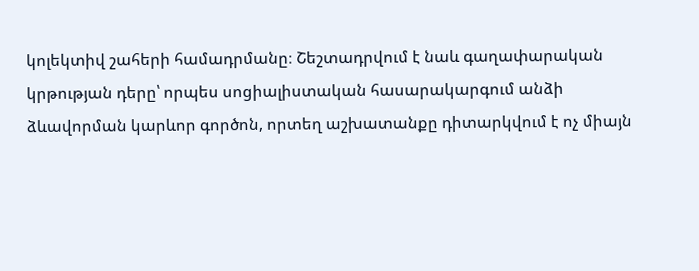կոլեկտիվ շահերի համադրմանը։ Շեշտադրվում է նաև գաղափարական կրթության դերը՝ որպես սոցիալիստական հասարակարգում անձի ձևավորման կարևոր գործոն, որտեղ աշխատանքը դիտարկվում է ոչ միայն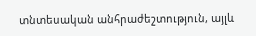տնտեսական անհրաժեշտություն, այլև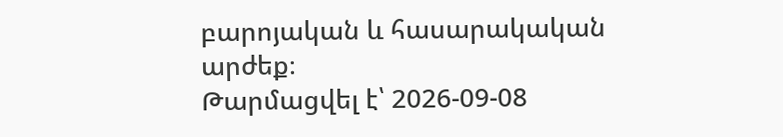բարոյական և հասարակական արժեք։
Թարմացվել է՝ 2026-09-08